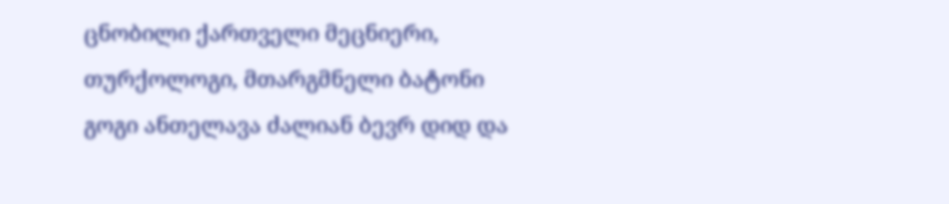ცნობილი ქართველი მეცნიერი, თურქოლოგი, მთარგმნელი ბატონი გოგი ანთელავა ძალიან ბევრ დიდ და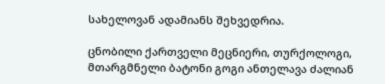სახელოვან ადამიანს შეხვედრია.

ცნობილი ქართველი მეცნიერი, თურქოლოგი, მთარგმნელი ბატონი გოგი ანთელავა ძალიან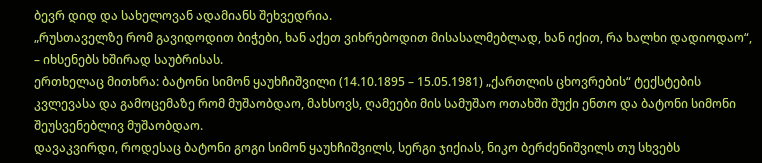ბევრ დიდ და სახელოვან ადამიანს შეხვედრია.
„რუსთაველზე რომ გავიდოდით ბიჭები, ხან აქეთ ვიხრებოდით მისასალმებლად, ხან იქით, რა ხალხი დადიოდაო“, – იხსენებს ხშირად საუბრისას.
ერთხელაც მითხრა: ბატონი სიმონ ყაუხჩიშვილი (14.10.1895 – 15.05.1981) „ქართლის ცხოვრების“ ტექსტების კვლევასა და გამოცემაზე რომ მუშაობდაო, მახსოვს, ღამეები მის სამუშაო ოთახში შუქი ენთო და ბატონი სიმონი შეუსვენებლივ მუშაობდაო.
დავაკვირდი, როდესაც ბატონი გოგი სიმონ ყაუხჩიშვილს, სერგი ჯიქიას, ნიკო ბერძენიშვილს თუ სხვებს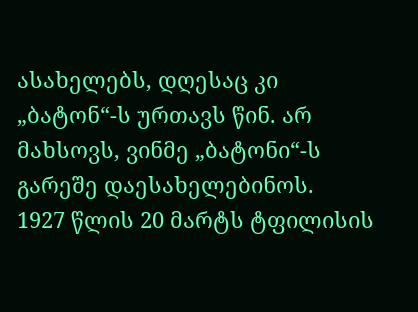ასახელებს, დღესაც კი „ბატონ“-ს ურთავს წინ. არ მახსოვს, ვინმე „ბატონი“-ს გარეშე დაესახელებინოს.
1927 წლის 20 მარტს ტფილისის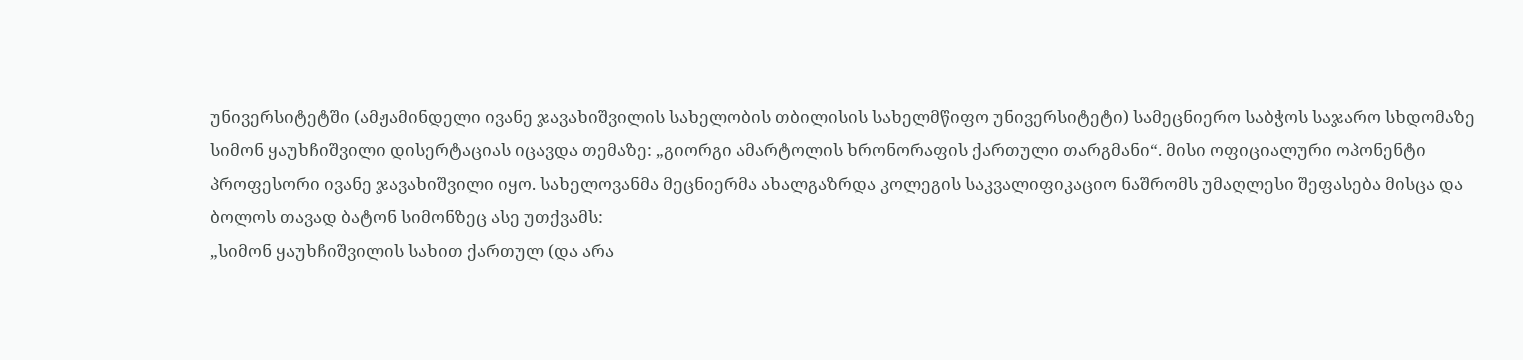უნივერსიტეტში (ამჟამინდელი ივანე ჯავახიშვილის სახელობის თბილისის სახელმწიფო უნივერსიტეტი) სამეცნიერო საბჭოს საჯარო სხდომაზე სიმონ ყაუხჩიშვილი დისერტაციას იცავდა თემაზე: „გიორგი ამარტოლის ხრონორაფის ქართული თარგმანი“. მისი ოფიციალური ოპონენტი პროფესორი ივანე ჯავახიშვილი იყო. სახელოვანმა მეცნიერმა ახალგაზრდა კოლეგის საკვალიფიკაციო ნაშრომს უმაღლესი შეფასება მისცა და ბოლოს თავად ბატონ სიმონზეც ასე უთქვამს:
„სიმონ ყაუხჩიშვილის სახით ქართულ (და არა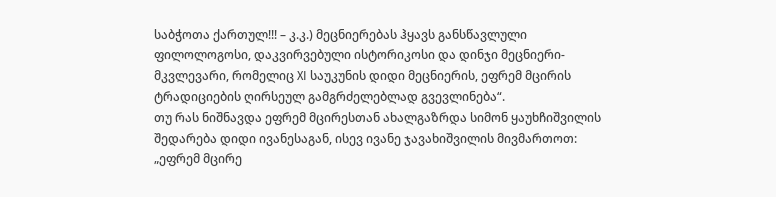საბჭოთა ქართულ!!! – კ.კ.) მეცნიერებას ჰყავს განსწავლული ფილოლოგოსი, დაკვირვებული ისტორიკოსი და დინჯი მეცნიერი-მკვლევარი, რომელიც XI საუკუნის დიდი მეცნიერის, ეფრემ მცირის ტრადიციების ღირსეულ გამგრძელებლად გვევლინება“.
თუ რას ნიშნავდა ეფრემ მცირესთან ახალგაზრდა სიმონ ყაუხჩიშვილის შედარება დიდი ივანესაგან, ისევ ივანე ჯავახიშვილის მივმართოთ:
„ეფრემ მცირე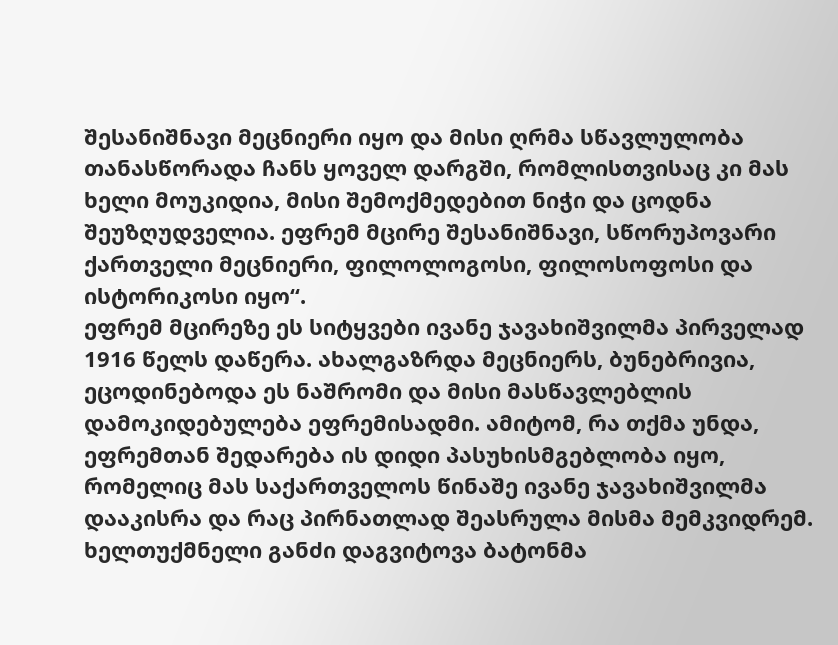შესანიშნავი მეცნიერი იყო და მისი ღრმა სწავლულობა თანასწორადა ჩანს ყოველ დარგში, რომლისთვისაც კი მას ხელი მოუკიდია, მისი შემოქმედებით ნიჭი და ცოდნა შეუზღუდველია. ეფრემ მცირე შესანიშნავი, სწორუპოვარი ქართველი მეცნიერი, ფილოლოგოსი, ფილოსოფოსი და ისტორიკოსი იყო“.
ეფრემ მცირეზე ეს სიტყვები ივანე ჯავახიშვილმა პირველად 1916 წელს დაწერა. ახალგაზრდა მეცნიერს, ბუნებრივია, ეცოდინებოდა ეს ნაშრომი და მისი მასწავლებლის დამოკიდებულება ეფრემისადმი. ამიტომ, რა თქმა უნდა, ეფრემთან შედარება ის დიდი პასუხისმგებლობა იყო, რომელიც მას საქართველოს წინაშე ივანე ჯავახიშვილმა დააკისრა და რაც პირნათლად შეასრულა მისმა მემკვიდრემ.
ხელთუქმნელი განძი დაგვიტოვა ბატონმა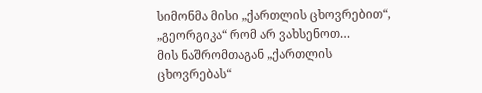სიმონმა მისი „ქართლის ცხოვრებით“, „გეორგიკა“ რომ არ ვახსენოთ…
მის ნაშრომთაგან „ქართლის ცხოვრებას“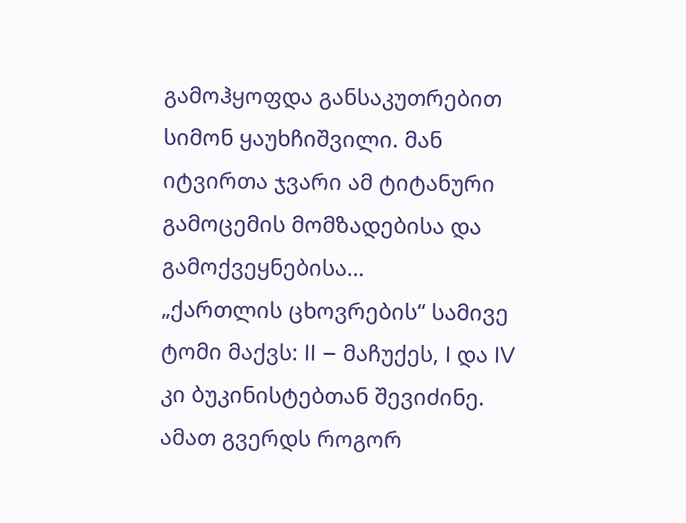გამოჰყოფდა განსაკუთრებით სიმონ ყაუხჩიშვილი. მან იტვირთა ჯვარი ამ ტიტანური გამოცემის მომზადებისა და გამოქვეყნებისა…
„ქართლის ცხოვრების“ სამივე ტომი მაქვს: II – მაჩუქეს, I და IV კი ბუკინისტებთან შევიძინე. ამათ გვერდს როგორ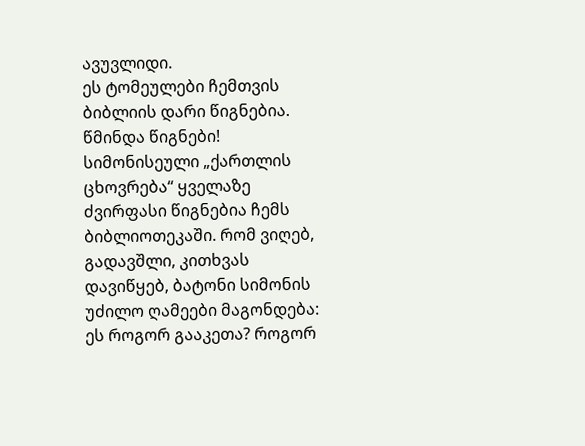ავუვლიდი.
ეს ტომეულები ჩემთვის ბიბლიის დარი წიგნებია. წმინდა წიგნები! სიმონისეული „ქართლის ცხოვრება“ ყველაზე ძვირფასი წიგნებია ჩემს ბიბლიოთეკაში. რომ ვიღებ, გადავშლი, კითხვას დავიწყებ, ბატონი სიმონის უძილო ღამეები მაგონდება: ეს როგორ გააკეთა? როგორ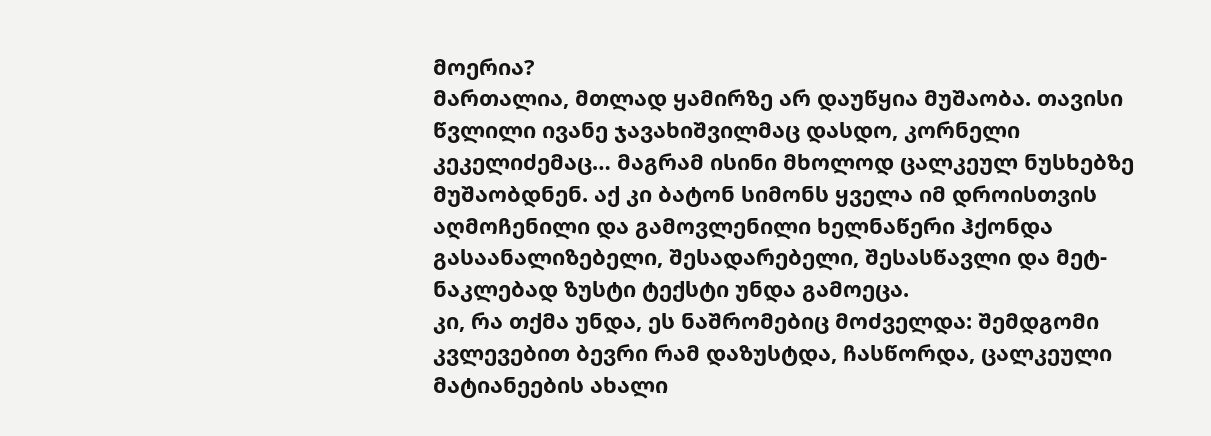მოერია?
მართალია, მთლად ყამირზე არ დაუწყია მუშაობა. თავისი წვლილი ივანე ჯავახიშვილმაც დასდო, კორნელი კეკელიძემაც… მაგრამ ისინი მხოლოდ ცალკეულ ნუსხებზე მუშაობდნენ. აქ კი ბატონ სიმონს ყველა იმ დროისთვის აღმოჩენილი და გამოვლენილი ხელნაწერი ჰქონდა გასაანალიზებელი, შესადარებელი, შესასწავლი და მეტ-ნაკლებად ზუსტი ტექსტი უნდა გამოეცა.
კი, რა თქმა უნდა, ეს ნაშრომებიც მოძველდა: შემდგომი კვლევებით ბევრი რამ დაზუსტდა, ჩასწორდა, ცალკეული მატიანეების ახალი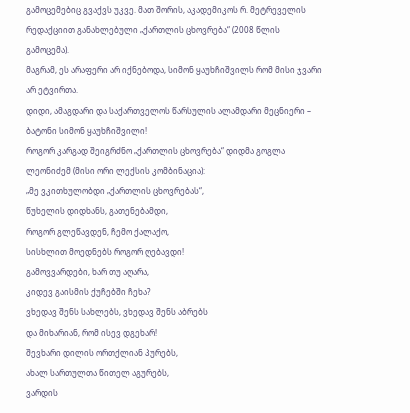გამოცემებიც გვაქვს უკვე. მათ შორის, აკადემიკოს რ. მეტრეველის რედაქციით განახლებული „ქართლის ცხოვრება“ (2008 წლის გამოცემა).
მაგრამ, ეს არაფერი არ იქნებოდა, სიმონ ყაუხჩიშვილს რომ მისი ჯვარი არ ეტვირთა.
დიდი, ამაგდარი და საქართველოს წარსულის ალამდარი მეცნიერი – ბატონი სიმონ ყაუხჩიშვილი!
როგორ კარგად შეიგრძნო „ქართლის ცხოვრება“ დიდმა გოგლა ლეონიძემ (მისი ორი ლექსის კომბინაცია):
„მე ვკითხულობდი „ქართლის ცხოვრებას“,
წუხელის დიდხანს, გათენებამდი,
როგორ გლეწავდენ, ჩემო ქალაქო,
სისხლით მოედნებს როგორ ღებავდი!
გამოვვარდები, ხარ თუ აღარა,
კიდევ გაისმის ქუჩებში ჩეხა?
ვხედავ შენს სახლებს, ვხედავ შენს აბრებს
და მიხარიან, რომ ისევ დგეხარ!
შევხარი დილის ორთქლიან პურებს,
ახალ სართულთა წითელ აგურებს,
ვარდის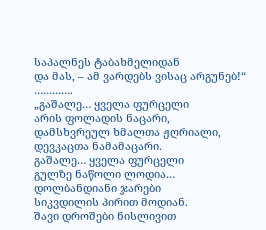საპალნეს ტაბახმელიდან
და მას, – ამ ვარდებს ვისაც არგუნებ!“
………….
„გაშალე… ყველა ფურცელი
არის ფოლადის ნაცარი,
დამსხვრეულ ხმალთა ჟღრიალი,
დევკაცთა ნამამაცარი.
გაშალე… ყველა ფურცელი
გულზე ნაწოლი ლოდია…
დოლბანდიანი ჯარები
სიკვდილის პირით მოდიან.
შავი დროშები ნისლივით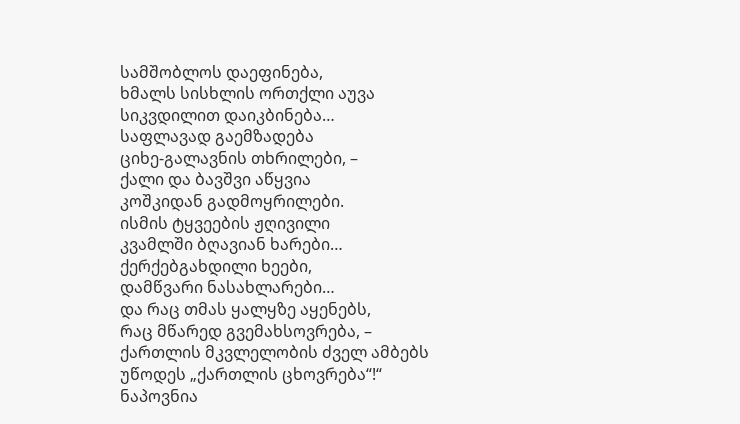სამშობლოს დაეფინება,
ხმალს სისხლის ორთქლი აუვა
სიკვდილით დაიკბინება…
საფლავად გაემზადება
ციხე-გალავნის თხრილები, –
ქალი და ბავშვი აწყვია
კოშკიდან გადმოყრილები.
ისმის ტყვეების ჟღივილი
კვამლში ბღავიან ხარები…
ქერქებგახდილი ხეები,
დამწვარი ნასახლარები…
და რაც თმას ყალყზე აყენებს,
რაც მწარედ გვემახსოვრება, –
ქართლის მკვლელობის ძველ ამბებს
უწოდეს „ქართლის ცხოვრება“!“
ნაპოვნია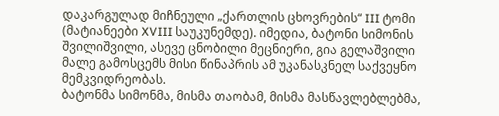დაკარგულად მიჩნეული „ქართლის ცხოვრების“ III ტომი (მატიანეები XVIII საუკუნემდე). იმედია, ბატონი სიმონის შვილიშვილი, ასევე ცნობილი მეცნიერი, გია გელაშვილი მალე გამოსცემს მისი წინაპრის ამ უკანასკნელ საქვეყნო მემკვიდრეობას.
ბატონმა სიმონმა, მისმა თაობამ, მისმა მასწავლებლებმა,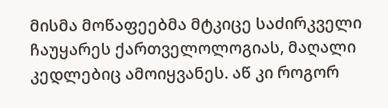მისმა მოწაფეებმა მტკიცე საძირკველი ჩაუყარეს ქართველოლოგიას, მაღალი კედლებიც ამოიყვანეს. აწ კი როგორ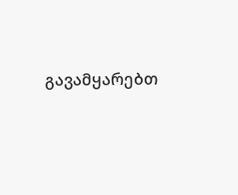გავამყარებთ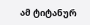ამ ტიტანურ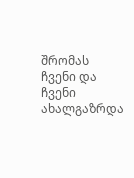შრომას ჩვენი და ჩვენი ახალგაზრდა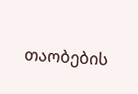თაობების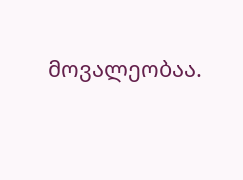მოვალეობაა.